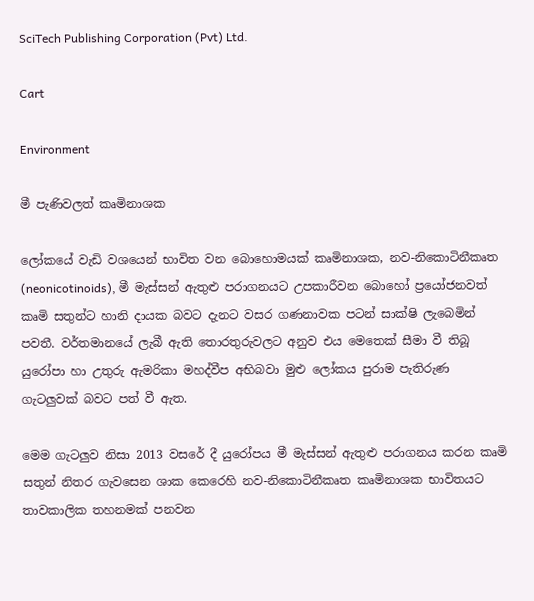SciTech Publishing Corporation (Pvt) Ltd.

Cart

Environment

මී පැණිවලත් කෘමිනාශක

ලෝකයේ වැඩි වශයෙන් භාවිත වන බොහොමයක් කෘමිනාශක, නව-නිකොටිනීකෘත (neonicotinoids), මී මැස්සන් ඇතුළු පරාගනයට උපකාරීවන බොහෝ ප්‍රයෝජනවත් කෘමි සතුන්ට හානි දායක බවට දැනට වසර ගණනාවක පටන් සාක්ෂි ලැබෙමින් පවතී. වර්තමානයේ ලැබී ඇති තොරතුරුවලට අනුව එය මෙතෙක් සීමා වී තිබූ යුරෝපා හා උතුරු ඇමරිකා මහද්වීප අභිබවා මුළු ලෝකය පුරාම පැතිරුණ ගැටලුවක් බවට පත් වී ඇත.

මෙම ගැටලුව නිසා 2013 වසරේ දී යුරෝපය මී මැස්සන් ඇතුළු පරාගනය කරන කෘමි සතුන් නිතර ගැවසෙන ශාක කෙරෙහි නව-නිකොටිනීකෘත කෘමිනාශක භාවිතයට තාවකාලික තහනමක් පනවන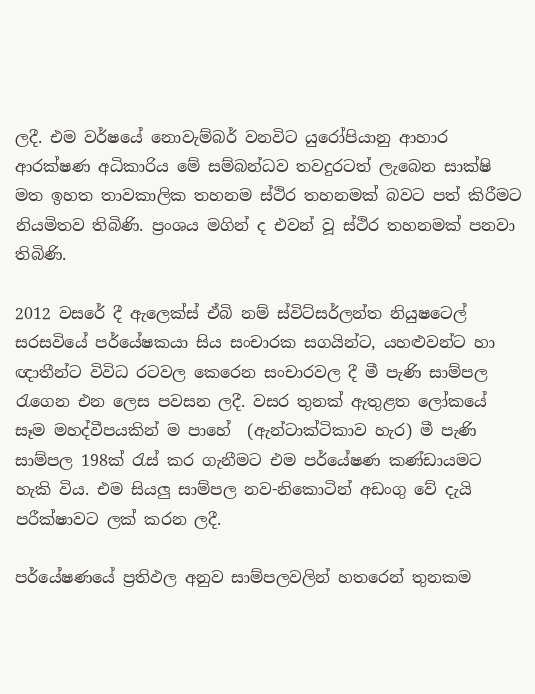ලදී. එම වර්ෂයේ නොවැම්බර් වනවිට යුරෝපියානු ආහාර ආරක්ෂණ අධිකාරිය මේ සම්බන්ධව තවදුරටත් ලැබෙන සාක්ෂි මත ඉහත තාවකාලික තහනම ස්ථිර තහනමක් බවට පත් කිරීමට නියමිතව තිබිණි. ප්‍රංශය මගින් ද එවන් වූ ස්ථිර තහනමක් පනවා තිබිණි.

2012 වසරේ දී ඇලෙක්ස් ඒබි නම් ස්විට්සර්ලන්ත නියුෂටෙල් සරසවියේ පර්යේෂකයා සිය සංචාරක සගයින්ට, යහළුවන්ට හා ඥාතීන්ට විවිධ රටවල කෙරෙන සංචාරවල දී මී පැණි සාම්පල රැගෙන එන ලෙස පවසන ලදී. වසර තුනක් ඇතුළත ලෝකයේ සෑම මහද්වීපයකින් ම පාහේ  (ඇන්ටාක්ටිකාව හැර) මී පැණි සාම්පල 198ක් රැස් කර ගැනීමට එම පර්යේෂණ කණ්ඩායමට හැකි විය. එම සියලු සාම්පල නව-නිකොටින් අඩංගු වේ දැයි පරීක්ෂාවට ලක් කරන ලදී.

පර්යේෂණයේ ප්‍රතිඵල අනුව සාම්පලවලින් හතරෙන් තුනකම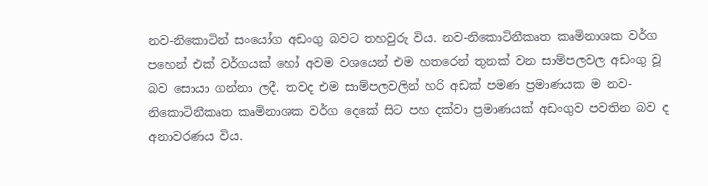නව-නිකොටින් සංයෝග අඩංගු බවට තහවුරු විය. නව-නිකොටිනීකෘත කෘමිනාශක වර්ග පහෙන් එක් වර්ගයක් හෝ අවම වශයෙන් එම හතරෙන් තුනක් වන සාම්පලවල අඩංගු වූ බව සොයා ගන්නා ලදී. තවද එම සාම්පලවලින් හරි අඩක් පමණ ප්‍රමාණයක ම නව-නිකොටිනීකෘත කෘමිනාශක වර්ග දෙකේ සිට පහ දක්වා ප්‍රමාණයක් අඩංගුව පවතින බව ද අනාවරණය විය.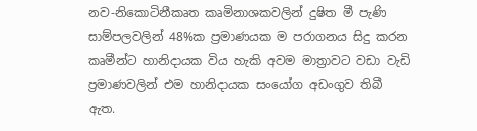නව-නිකොටිනීකෘත කෘමිනාශකවලින් දුෂිත මී පැණි සාම්පලවලින් 48%ක ප්‍රමාණයක ම පරාගනය සිදු කරන කෘමීන්ට හානිදායක විය හැකි අවම මාත්‍රාවට වඩා වැඩි ප්‍රමාණවලින් එම හානිදායක සංයෝග අඩංගුව තිබී ඇත.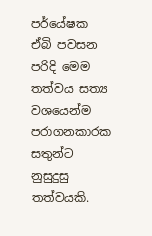පර්යේෂක ඒබි පවසන පරිදි මෙම තත්වය සත්‍ය වශයෙන්ම පරාගනකාරක සතුන්ට නුසුදුසු තත්වයකි.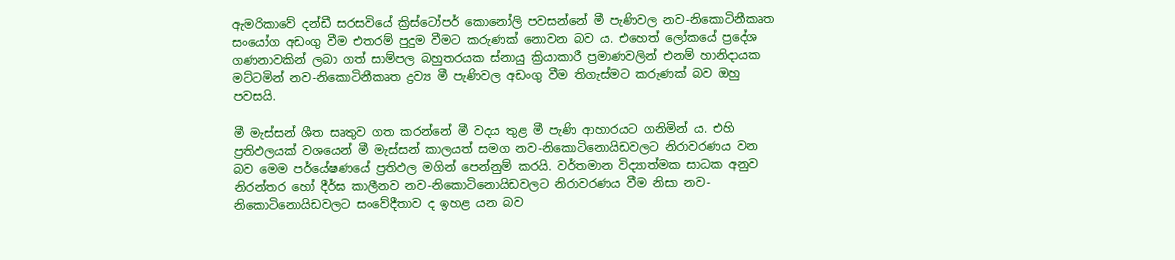ඇමරිකාවේ දන්ඩී සරසවියේ ක්‍රිස්ටෝපර් කොනෝලි පවසන්නේ මී පැණිවල නව-නිකොටිනීකෘත සංයෝග අඩංගු වීම එතරම් පුදුම වීමට කරුණක් නොවන බව ය. එහෙත් ලෝකයේ ප්‍රදේශ ගණනාවකින් ලබා ගත් සාම්පල බහුතරයක ස්නායු ක්‍රියාකාරී ප්‍රමාණවලින් එනම් හානිදායක මට්ටමින් නව-නිකොටිනීකෘත ද්‍රව්‍ය මී පැණිවල අඩංගු වීම තිගැස්මට කරුණක් බව ඔහු පවසයි.

මී මැස්සන් ශීත සෘතුව ගත කරන්නේ මී වදය තුළ මී පැණි ආහාරයට ගනිමින් ය. එහි ප්‍රතිඵලයක් වශයෙන් මී මැස්සන් කාලයත් සමග නව-නිකොටිනොයිඩවලට නිරාවරණය වන බව මෙම පර්යේෂණයේ ප්‍රතිඵල මගින් පෙන්නුම් කරයි. වර්තමාන විද්‍යාත්මක සාධක අනුව නිරන්තර හෝ දීර්ඝ කාලීනව නව-නිකොටිනොයිඩවලට නිරාවරණය වීම නිසා නව-නිකොටිනොයිඩවලට සංවේදීතාව ද ඉහළ යන බව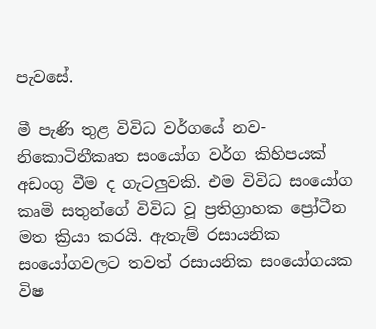පැවසේ.

මී පැණි තුළ විවිධ වර්ගයේ නව-නිකොටිනීකෘත සංයෝග වර්ග කිහිපයක් අඩංගු වීම ද ගැටලුවකි. එම විවිධ සංයෝග කෘමි සතුන්ගේ විවිධ වූ ප්‍රතිග්‍රාහක ප්‍රෝටීන මත ක්‍රියා කරයි. ඇතැම් රසායනික සංයෝගවලට තවත් රසායනික සංයෝගයක විෂ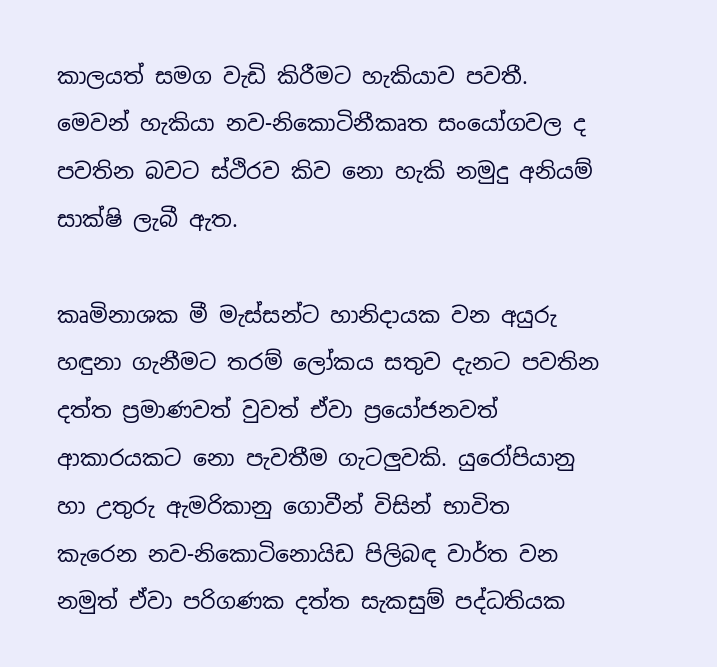කාලයත් සමග වැඩි කිරීමට හැකියාව පවතී.  මෙවන් හැකියා නව-නිකොටිනීකෘත සංයෝගවල ද පවතින බවට ස්ථිරව කිව නො හැකි නමුදු අනියම් සාක්ෂි ලැබී ඇත.

කෘමිනාශක මී මැස්සන්ට හානිදායක වන අයුරු හඳුනා ගැනීමට තරම් ලෝකය සතුව දැනට පවතින දත්ත ප්‍රමාණවත් වුවත් ඒවා ප්‍රයෝජනවත් ආකාරයකට නො පැවතීම ගැටලුවකි. යුරෝපියානු හා උතුරු ඇමරිකානු ගොවීන් විසින් භාවිත කැරෙන නව-නිකොටිනොයිඩ පිලිබඳ වාර්ත වන නමුත් ඒවා පරිගණක දත්ත සැකසුම් පද්ධතියක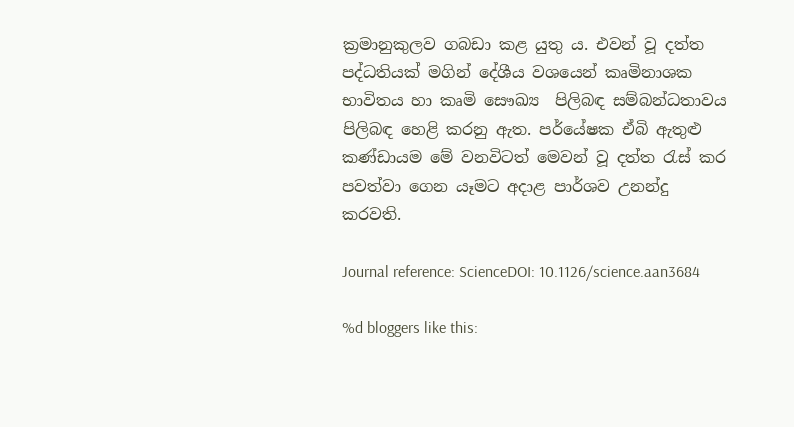ක්‍රමානුකුලව ගබඩා කළ යුතු ය. එවන් වූ දත්ත පද්ධතියක් මගින් දේශීය වශයෙන් කෘමිනාශක භාවිතය හා කෘමි සෞඛ්‍ය  පිලිබඳ සම්බන්ධතාවය පිලිබඳ හෙළි කරනු ඇත. පර්යේෂක ඒබි ඇතුළු කණ්ඩායම මේ වනවිටත් මෙවන් වූ දත්ත රැස් කර පවත්වා ගෙන යෑමට අදාළ පාර්ශව උනන්දු කරවති.

Journal reference: ScienceDOI: 10.1126/science.aan3684

%d bloggers like this: